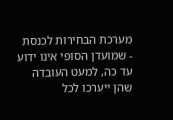מערכת הבחירות לכנסת - שמועדן הסופי אינו ידוע עד כה, למעט העובדה שהן ייערכו לכל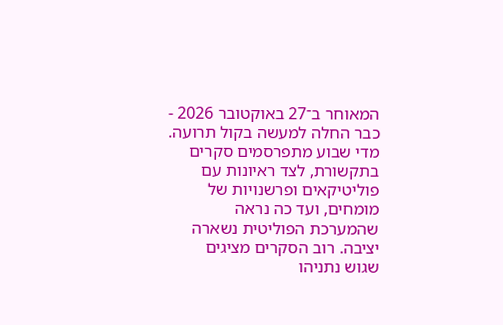המאוחר ב־27 באוקטובר 2026 - כבר החלה למעשה בקול תרועה.
מדי שבוע מתפרסמים סקרים בתקשורת, לצד ראיונות עם פוליטיקאים ופרשנויות של מומחים, ועד כה נראה שהמערכת הפוליטית נשארה יציבה. רוב הסקרים מציגים שגוש נתניהו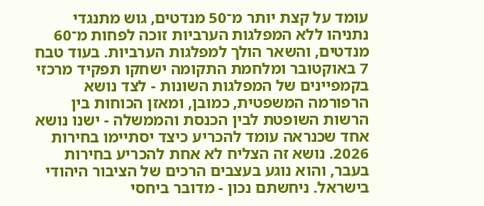עומד על קצת יותר מ־50 מנדטים, גוש מתנגדי נתניהו ללא המפלגות הערביות זוכה לפחות מ־60 מנדטים, והשאר הולך למפלגות הערביות. בעוד טבח 7 באוקטובר ומלחמת התקומה ישחקו תפקיד מרכזי בקמפיינים של המפלגות השונות - לצד נושא הרפורמה המשפטית, כמובן, ומאזן הכוחות בין הרשות השופטת לבין הכנסת והממשלה - ישנו נושא אחד שכנראה עומד להכריע כיצד יסתיימו בחירות 2026. נושא זה הצליח לא אחת להכריע בחירות בעבר, והוא נוגע בעצבים הרכים של הציבור היהודי בישראל. ניחשתם נכון - מדובר ביחסי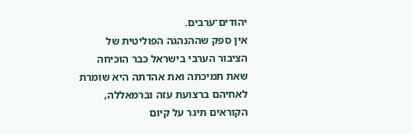יהודים־ערבים.
אין ספק שההנהגה הפוליטית של הציבור הערבי בישראל כבר הוכיחה שאת תמיכתה ואת אהדתה היא שומרת לאחיהם ברצועת עזה וברמאללה, הקוראים תיגר על קיום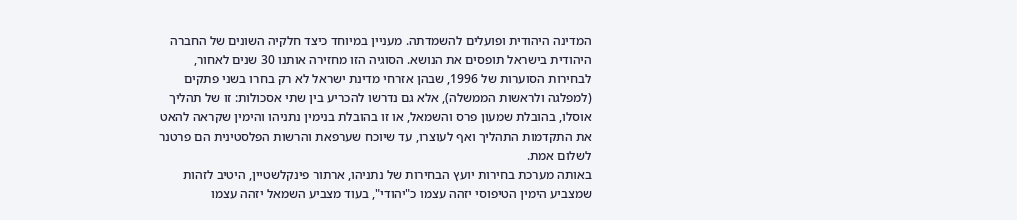המדינה היהודית ופועלים להשמדתה. מעניין במיוחד כיצד חלקיה השונים של החברה היהודית בישראל תופסים את הנושא. הסוגיה הזו מחזירה אותנו 30 שנים לאחור, לבחירות הסוערות של 1996, שבהן אזרחי מדינת ישראל לא רק בחרו בשני פתקים (למפלגה ולראשות הממשלה), אלא גם נדרשו להכריע בין שתי אסכולות: זו של תהליך אוסלו, בהובלת שמעון פרס והשמאל, או זו בהובלת בנימין נתניהו והימין שקראה להאט את התקדמות התהליך ואף לעוצרו, עד שיוכח שערפאת והרשות הפלסטינית הם פרטנר לשלום אמת.
באותה מערכת בחירות יועץ הבחירות של נתניהו, ארתור פינקלשטיין, היטיב לזהות שמצביע הימין הטיפוסי יזהה עצמו כ"יהודי", בעוד מצביע השמאל יזהה עצמו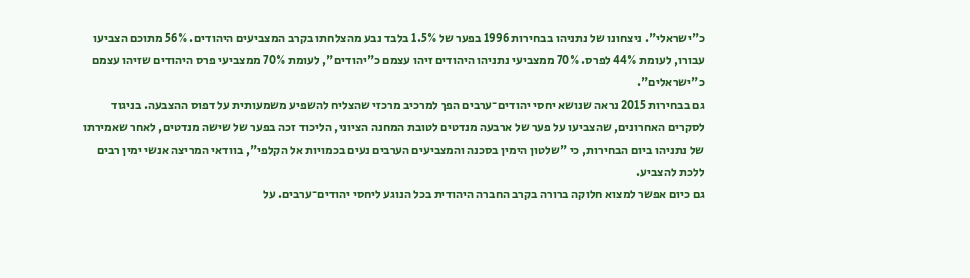כ"ישראלי". ניצחונו של נתניהו בבחירות 1996 בפער של 1.5% בלבד נבע מהצלחתו בקרב המצביעים היהודים. 56% מתוכם הצביעו עבורו, לעומת 44% לפרס. 70% ממצביעי נתניהו היהודים זיהו עצמם כ"יהודים", לעומת 70% ממצביעי פרס היהודים שזיהו עצמם כ"ישראלים".
גם בבחירות 2015 נראה שנושא יחסי יהודים־ערבים הפך למרכיב מרכזי שהצליח להשפיע משמעותית על דפוס ההצבעה. בניגוד לסקרים האחרונים, שהצביעו על פער של ארבעה מנדטים לטובת המחנה הציוני, הליכוד זכה בפער של שישה מנדטים, לאחר שאמירתו של נתניהו ביום הבחירות, כי "שלטון הימין בסכנה והמצביעים הערבים נעים בכמויות אל הקלפי", בוודאי המריצה אנשי ימין רבים ללכת להצביע.
גם כיום אפשר למצוא חלוקה ברורה בקרב החברה היהודית בכל הנוגע ליחסי יהודים־ערבים. על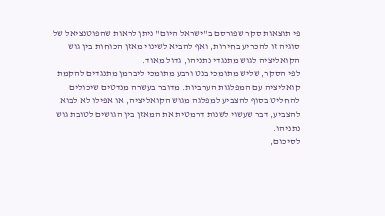פי תוצאות סקר שפורסם ב"ישראל היום" ניתן לראות שהפוטנציאל של סוגיה זו להכריע בחירות, ואף להביא לשינוי מאזן הכוחות בין גוש הקואליציה לגוש מתנגדי נתניהו, גדול מאוד.
לפי הסקר, שליש מתומכי בנט ורבע מתומכי ליברמן מתנגדים להקמת קואליציה עם המפלגות הערביות. מדובר בעשרה מנדטים שיכולים להחליט בסוף להצביע למפלגה מגוש הקואליציה, או אפילו לא לבוא להצביע, דבר שעשוי לשנות דרמטית את המאזן בין הגושים לטובת גוש נתניהו.
לסיכום,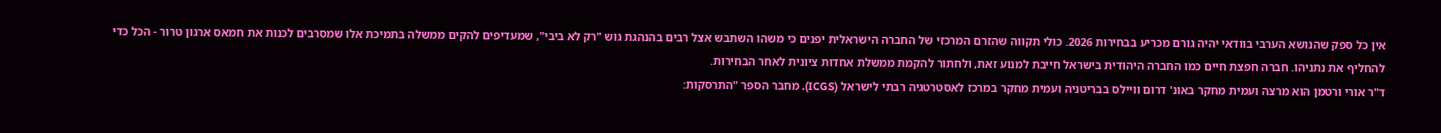אין כל ספק שהנושא הערבי בוודאי יהיה גורם מכריע בבחירות 2026. כולי תקווה שהזרם המרכזי של החברה הישראלית יפנים כי משהו השתבש אצל רבים בהנהגת גוש "רק לא ביבי", שמעדיפים להקים ממשלה בתמיכת אלו שמסרבים לכנות את חמאס ארגון טרור - הכל כדי להחליף את נתניהו. חברה חפצת חיים כמו החברה היהודית בישראל חייבת למנוע זאת, ולחתור להקמת ממשלת אחדות ציונית לאחר הבחירות.
ד"ר אורי ורטמן הוא מרצה ועמית מחקר באונ' דרום וויילס בבריטניה ועמית מחקר במרכז לאסטרטגיה רבתי לישראל (ICGS). מחבר הספר "התרסקות: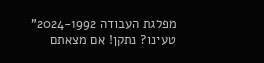מפלגת העבודה 2024-1992"
טעינו? נתקן! אם מצאתם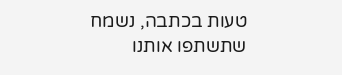טעות בכתבה, נשמח שתשתפו אותנו